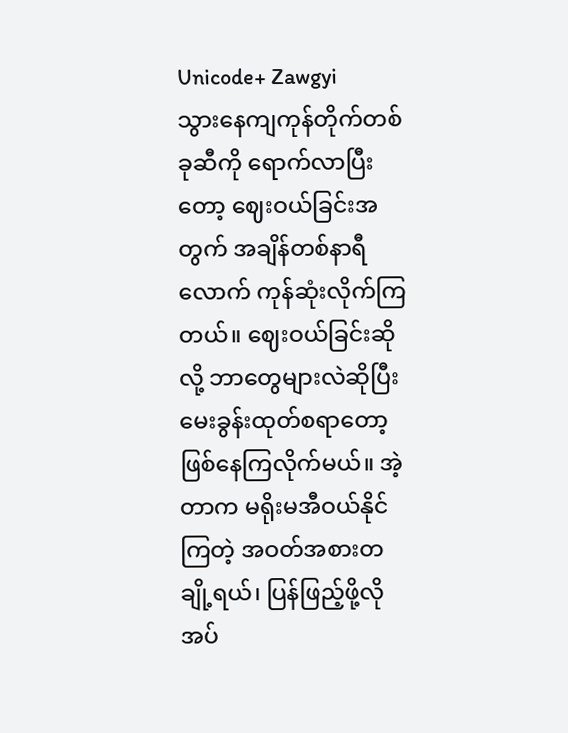Unicode+ Zawgyi
သွားနေကျကုန်တိုက်တစ်ခုဆီကို ရောက်လာပြီးတော့ ဈေးဝယ်ခြင်းအတွက် အချိန်တစ်နာရီလောက် ကုန်ဆုံးလိုက်ကြတယ်။ ဈေးဝယ်ခြင်းဆိုလို့ ဘာတွေများလဲဆိုပြီး မေးခွန်းထုတ်စရာတော့ ဖြစ်နေကြလိုက်မယ်။ အဲ့တာက မရိုးမအီဝယ်နိုင်ကြတဲ့ အဝတ်အစားတချို့ရယ်၊ ပြန်ဖြည့်ဖို့လိုအပ်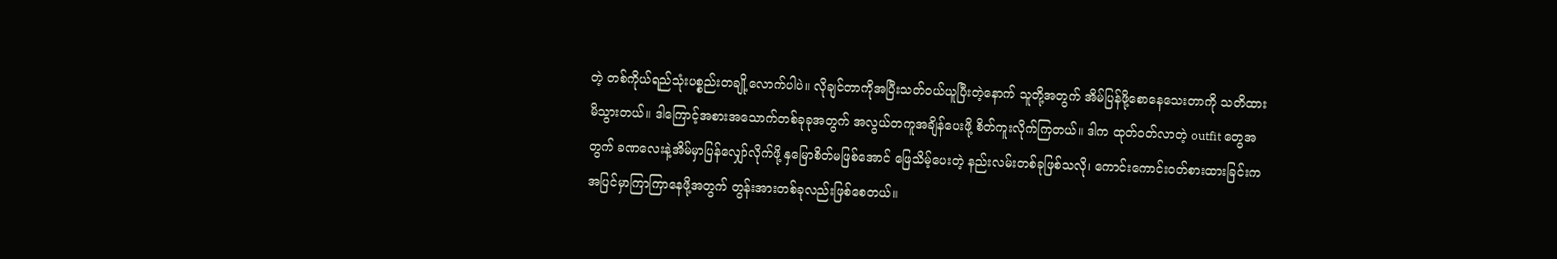တဲ့ တစ်ကိုယ်ရည်သုံးပစ္စည်းတချို့လောက်ပါပဲ။ လိုချင်တာကိုအပြီးသတ်ဝယ်ယူပြီးတဲ့နောက် သူတို့အတွက် အိမ်ပြန်ဖို့စောနေသေးတာကို သတိထားမိသွားတယ်။ ဒါကြောင့်အစားအသောက်တစ်ခုခုအတွက် အလွယ်တကူအချိန်ပေးဖို့ စိတ်ကူးလိုက်ကြတယ်။ ဒါက ထုတ်ဝတ်လာတဲ့ outfit တွေအတွက် ခဏလေးနဲ့အိမ်မှာပြန်လျှော်လိုက်ဖို့ နှမြောစိတ်မဖြစ်အောင် ဖြေသိမ့်ပေးတဲ့ နည်းလမ်းတစ်ခုဖြစ်သလို၊ ကောင်းကောင်းဝတ်စားထားခြင်းက အပြင်မှာကြာကြာနေဖို့အတွက် တွန်းအားတစ်ခုလည်းဖြစ်စေတယ်။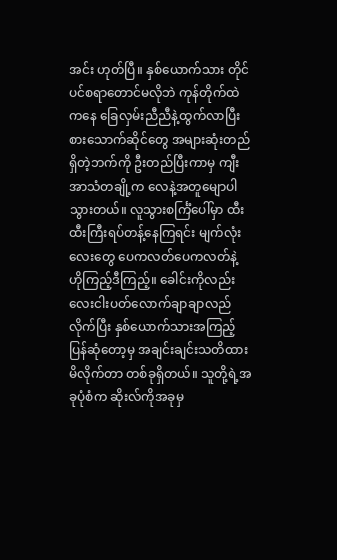အင်း ဟုတ်ပြီ။ နှစ်ယောက်သား တိုင်ပင်စရာတောင်မလိုဘဲ ကုန်တိုက်ထဲကနေ ခြေလှမ်းညီညီနဲ့ထွက်လာပြီး စားသောက်ဆိုင်တွေ အများဆုံးတည်ရှိတဲ့ဘက်ကို ဦးတည်ပြီးကာမှ ကျီးအာသံတချို့က လေနဲ့အတူမျောပါသွားတယ်။ လူသွားစင်္ကြံပေါ်မှာ ထီးထီးကြီးရပ်တန့်နေကြရင်း မျက်လုံးလေးတွေ ပေကလတ်ပေကလတ်နဲ့ ဟိုကြည့်ဒီကြည့်။ ခေါင်းကိုလည်း လေးငါးပတ်လောက်ချာချာလည်လိုက်ပြီး နှစ်ယောက်သားအကြည့်ပြန်ဆုံတော့မှ အချင်းချင်းသတိထားမိလိုက်တာ တစ်ခုရှိတယ်။ သူတို့ရဲ့အခုပုံစံက ဆိုးလ်ကိုအခုမှ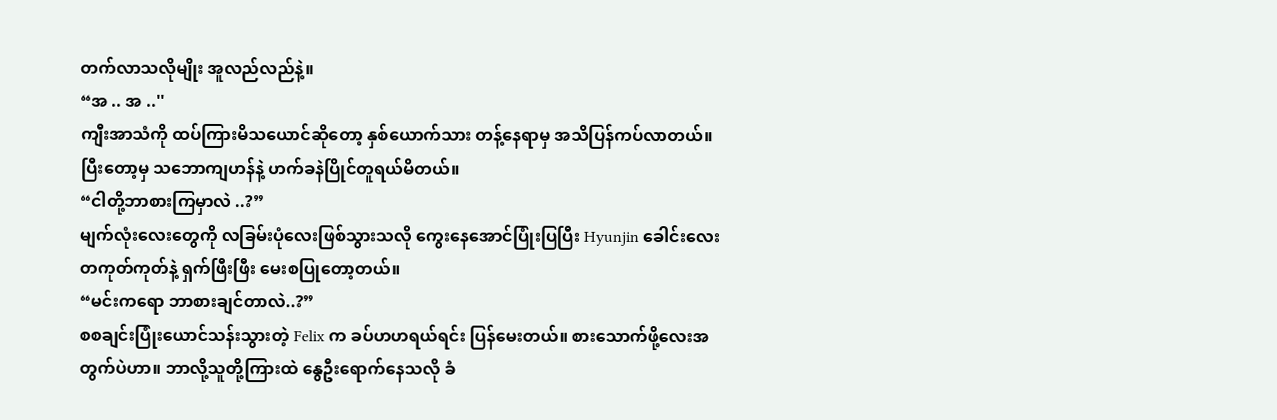တက်လာသလိုမျိုး အူလည်လည်နဲ့။
“အ .. အ ..''
ကျီးအာသံကို ထပ်ကြားမိသယောင်ဆိုတော့ နှစ်ယောက်သား တန့်နေရာမှ အသိပြန်ကပ်လာတယ်။ ပြီးတော့မှ သဘောကျဟန်နဲ့ ဟက်ခနဲပြိုင်တူရယ်မိတယ်။
“ငါတို့ဘာစားကြမှာလဲ ..?”
မျက်လုံးလေးတွေကို လခြမ်းပုံလေးဖြစ်သွားသလို ကွေးနေအောင်ပြုံးပြပြီး Hyunjin ခေါင်းလေးတကုတ်ကုတ်နဲ့ ရှက်ဖြီးဖြီး မေးစပြုတော့တယ်။
“မင်းကရော ဘာစားချင်တာလဲ..?”
စစချင်းပြုံးယောင်သန်းသွားတဲ့ Felix က ခပ်ဟဟရယ်ရင်း ပြန်မေးတယ်။ စားသောက်ဖို့လေးအတွက်ပဲဟာ။ ဘာလို့သူတို့ကြားထဲ နွေဦးရောက်နေသလို ခံ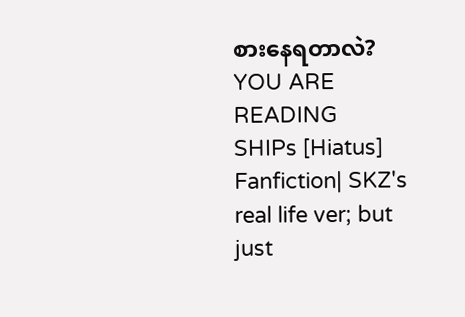စားနေရတာလဲ?
YOU ARE READING
SHIPs [Hiatus]
Fanfiction| SKZ's real life ver; but just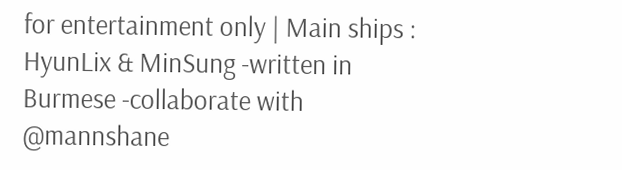for entertainment only | Main ships : HyunLix & MinSung -written in Burmese -collaborate with @mannshane